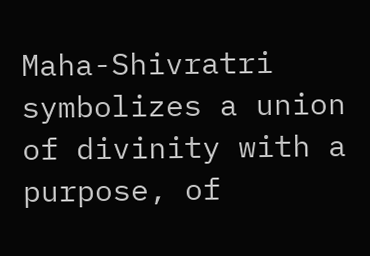Maha-Shivratri symbolizes a union of divinity with a purpose, of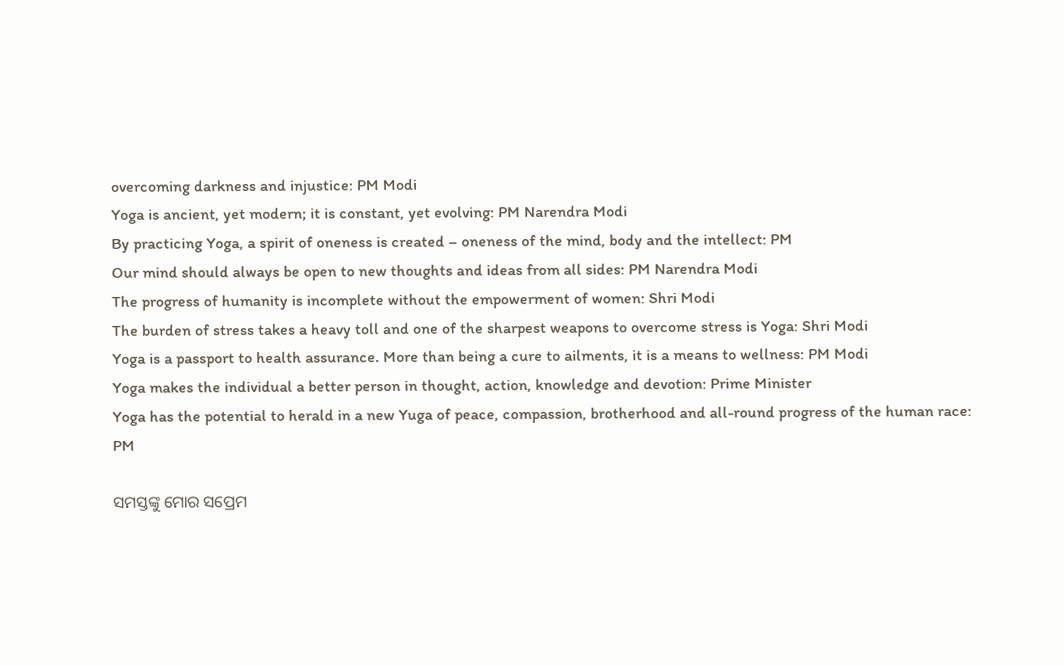overcoming darkness and injustice: PM Modi
Yoga is ancient, yet modern; it is constant, yet evolving: PM Narendra Modi
By practicing Yoga, a spirit of oneness is created – oneness of the mind, body and the intellect: PM
Our mind should always be open to new thoughts and ideas from all sides: PM Narendra Modi
The progress of humanity is incomplete without the empowerment of women: Shri Modi
The burden of stress takes a heavy toll and one of the sharpest weapons to overcome stress is Yoga: Shri Modi
Yoga is a passport to health assurance. More than being a cure to ailments, it is a means to wellness: PM Modi
Yoga makes the individual a better person in thought, action, knowledge and devotion: Prime Minister
Yoga has the potential to herald in a new Yuga of peace, compassion, brotherhood and all-round progress of the human race: PM

ସମସ୍ତଙ୍କୁ ମୋର ସପ୍ରେମ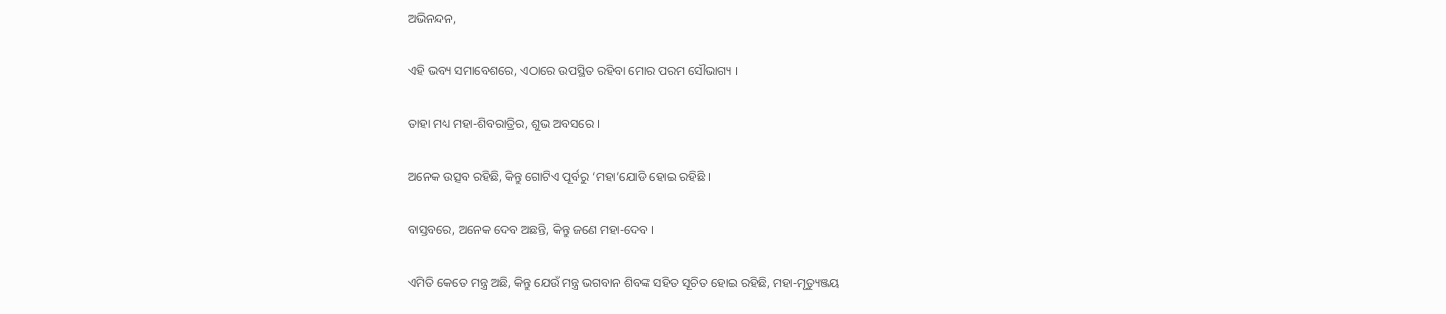ଅଭିନନ୍ଦନ,

ଏହି ଭବ୍ୟ ସମାବେଶରେ, ଏଠାରେ ଉପସ୍ଥିତ ରହିବା ମୋର ପରମ ସୌଭାଗ୍ୟ ।

ତାହା ମଧ୍ୟ ମହା-ଶିବରାତ୍ରିର, ଶୁଭ ଅବସରେ ।

ଅନେକ ଉତ୍ସବ ରହିଛି, କିନ୍ତୁ ଗୋଟିଏ ପୂର୍ବରୁ ‘ମହା’ଯୋଡି ହୋଇ ରହିଛି ।

ବାସ୍ତବରେ, ଅନେକ ଦେବ ଅଛନ୍ତି, କିନ୍ତୁ ଜଣେ ମହା-ଦେବ ।

ଏମିତି କେତେ ମନ୍ତ୍ର ଅଛି, କିନ୍ତୁ ଯେଉଁ ମନ୍ତ୍ର ଭଗବାନ ଶିବଙ୍କ ସହିତ ସୂଚିତ ହୋଇ ରହିଛି, ମହା-ମୃତ୍ୟୁଞ୍ଜୟ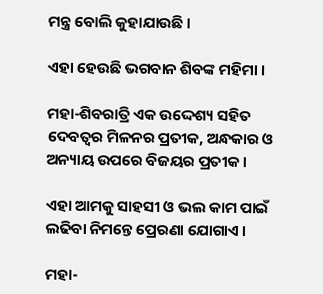ମନ୍ତ୍ର ବୋଲି କୁହାଯାଉଛି ।

ଏହା ହେଉଛି ଭଗବାନ ଶିବଙ୍କ ମହିମା ।

ମହା-ଶିବରାତ୍ରି ଏକ ଉଦ୍ଦେଶ୍ୟ ସହିତ ଦେବତ୍ୱର ମିଳନର ପ୍ରତୀକ, ଅନ୍ଧକାର ଓ ଅନ୍ୟାୟ ଉପରେ ବିଜୟର ପ୍ରତୀକ ।

ଏହା ଆମକୁ ସାହସୀ ଓ ଭଲ କାମ ପାଇଁ ଲଢିବା ନିମନ୍ତେ ପ୍ରେରଣା ଯୋଗାଏ ।

ମହା-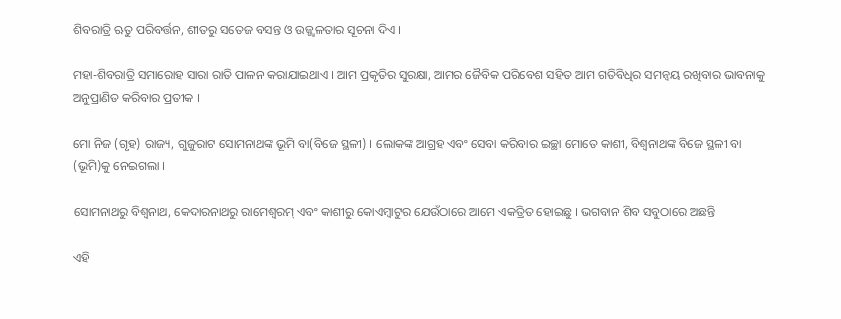ଶିବରାତ୍ରି ଋତୁ ପରିବର୍ତ୍ତନ, ଶୀତରୁ ସତେଜ ବସନ୍ତ ଓ ଉଜ୍ଜ୍ୱଳତାର ସୂଚନା ଦିଏ ।

ମହା-ଶିବରାତ୍ରି ସମାରୋହ ସାରା ରାତି ପାଳନ କରାଯାଇଥାଏ । ଆମ ପ୍ରକୃତିର ସୁରକ୍ଷା, ଆମର ଜୈବିକ ପରିବେଶ ସହିତ ଆମ ଗତିବିଧିର ସମନ୍ୱୟ ରଖିବାର ଭାବନାକୁ ଅନୁପ୍ରାଣିତ କରିବାର ପ୍ରତୀକ ।

ମୋ ନିଜ (ଗୃହ) ରାଜ୍ୟ, ଗୁଜୁରାଟ ସୋମନାଥଙ୍କ ଭୂମି ବା(ବିଜେ ସ୍ଥଳୀ) । ଲୋକଙ୍କ ଆଗ୍ରହ ଏବଂ ସେବା କରିବାର ଇଚ୍ଛା ମୋତେ କାଶୀ, ବିଶ୍ୱନାଥଙ୍କ ବିଜେ ସ୍ଥଳୀ ବା (ଭୂମି)କୁ ନେଇଗଲା ।

ସୋମନାଥରୁ ବିଶ୍ୱନାଥ, କେଦାରନାଥରୁ ରାମେଶ୍ୱରମ୍ ଏବଂ କାଶୀରୁ କୋଏମ୍ବାଟୁର ଯେଉଁଠାରେ ଆମେ ଏକତ୍ରିତ ହୋଇଛୁ । ଭଗବାନ ଶିବ ସବୁଠାରେ ଅଛନ୍ତି

ଏହି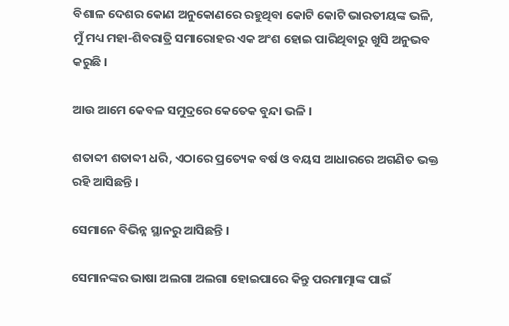ବିଶାଳ ଦେଶର କୋଣ ଅନୁକୋଣରେ ରହୁଥିବା କୋଟି କୋଟି ଭାରତୀୟଙ୍କ ଭଳି, ମୁଁ ମଧ୍ୟ ମହା-ଶିବରାତ୍ରି ସମାରୋହର ଏକ ଅଂଶ ହୋଇ ପାରିଥିବାରୁ ଖୁସି ଅନୁଭବ କରୁଛି ।

ଆଉ ଆମେ କେବଳ ସମୁଦ୍ରରେ କେତେକ ବୁନ୍ଦା ଭଳି ।

ଶତାବ୍ଦୀ ଶତାବ୍ଦୀ ଧରି, ଏଠାରେ ପ୍ରତ୍ୟେକ ବର୍ଷ ଓ ବୟସ ଆଧାରରେ ଅଗଣିତ ଭକ୍ତ ରହି ଆସିଛନ୍ତି ।

ସେମାନେ ବିଭିନ୍ନ ସ୍ଥାନରୁ ଆସିଛନ୍ତି ।

ସେମାନଙ୍କର ଭାଷା ଅଲଗା ଅଲଗା ହୋଇପାରେ କିନ୍ତୁ ପରମାତ୍ମାଙ୍କ ପାଇଁ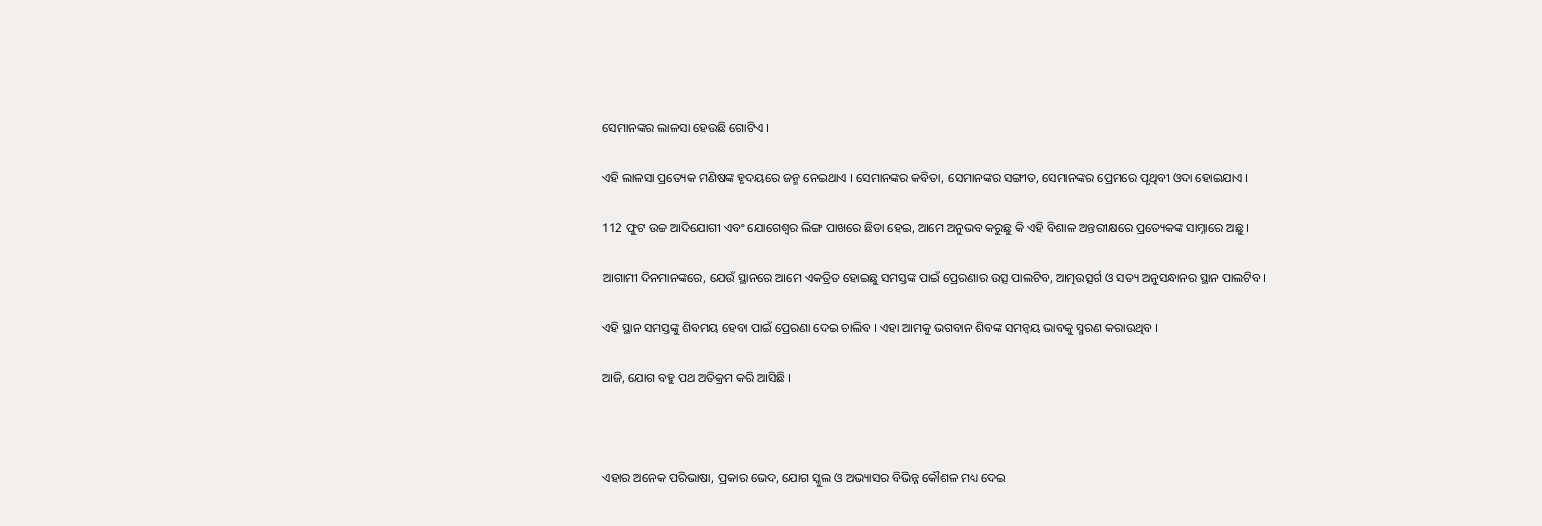ସେମାନଙ୍କର ଲାଳସା ହେଉଛି ଗୋଟିଏ ।

ଏହି ଲାଳସା ପ୍ରତ୍ୟେକ ମଣିଷଙ୍କ ହୃଦୟରେ ଜନ୍ମ ନେଇଥାଏ । ସେମାନଙ୍କର କବିତା, ସେମାନଙ୍କର ସଙ୍ଗୀତ, ସେମାନଙ୍କର ପ୍ରେମରେ ପୃଥିବୀ ଓଦା ହୋଇଯାଏ ।

112 ଫୁଟ ଉଚ୍ଚ ଆଦିଯୋଗୀ ଏବଂ ଯୋଗେଶ୍ୱର ଲିଙ୍ଗ ପାଖରେ ଛିଡା ହେଇ, ଆମେ ଅନୁଭବ କରୁଛୁ କି ଏହି ବିଶାଳ ଅନ୍ତରୀକ୍ଷରେ ପ୍ରତ୍ୟେକଙ୍କ ସାମ୍ନାରେ ଅଛୁ ।

ଆଗାମୀ ଦିନମାନଙ୍କରେ, ଯେଉଁ ସ୍ଥାନରେ ଆମେ ଏକତ୍ରିତ ହୋଇଛୁ ସମସ୍ତଙ୍କ ପାଇଁ ପ୍ରେରଣାର ଉତ୍ସ ପାଲଟିବ, ଆତ୍ମଉତ୍ସର୍ଗ ଓ ସତ୍ୟ ଅନୁସନ୍ଧାନର ସ୍ଥାନ ପାଲଟିବ ।

ଏହି ସ୍ଥାନ ସମସ୍ତଙ୍କୁ ଶିବମୟ ହେବା ପାଇଁ ପ୍ରେରଣା ଦେଇ ଚାଲିବ । ଏହା ଆମକୁ ଭଗବାନ ଶିବଙ୍କ ସମନ୍ୱୟ ଭାବକୁ ସ୍ମରଣ କରାଉଥିବ ।

ଆଜି, ଯୋଗ ବହୁ ପଥ ଅତିକ୍ରମ କରି ଆସିଛି ।



ଏହାର ଅନେକ ପରିଭାଷା, ପ୍ରକାର ଭେଦ, ଯୋଗ ସ୍କୁଲ ଓ ଅଭ୍ୟାସର ବିଭିନ୍ନ କୌଶଳ ମଧ୍ୟ ଦେଇ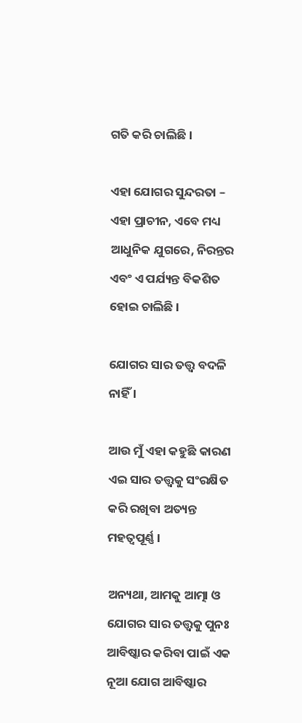ଗତି କରି ଚାଲିଛି ।

ଏହା ଯୋଗର ସୁନ୍ଦରତା – ଏହା ପ୍ରାଚୀନ, ଏବେ ମଧ୍ୟ ଆଧୁନିକ ଯୁଗରେ, ନିରନ୍ତର ଏବଂ ଏ ପର୍ଯ୍ୟନ୍ତ ବିକଶିତ ହୋଇ ଚାଲିଛି ।

ଯୋଗର ସାର ତତ୍ତ୍ଵ ବଦଳି ନାହିଁ ।

ଆଉ ମୁଁ ଏହା କହୁଛି କାରଣ ଏଇ ସାର ତତ୍ତ୍ଵକୁ ସଂରକ୍ଷିତ କରି ରଖିବା ଅତ୍ୟନ୍ତ ମହତ୍ୱପୂର୍ଣ୍ଣ ।

ଅନ୍ୟଥା, ଆମକୁ ଆତ୍ମା ଓ ଯୋଗର ସାର ତତ୍ତ୍ଵକୁ ପୁନଃ ଆବିଷ୍କାର କରିବା ପାଇଁ ଏକ ନୂଆ ଯୋଗ ଆବିଷ୍କାର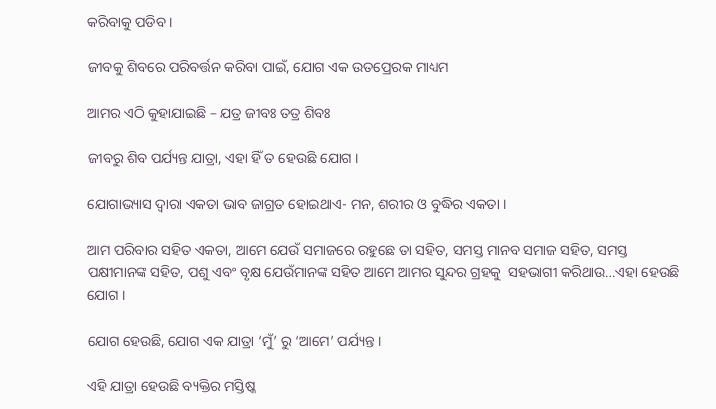କରିବାକୁ ପଡିବ ।

ଜୀବକୁ ଶିବରେ ପରିବର୍ତ୍ତନ କରିବା ପାଇଁ, ଯୋଗ ଏକ ଉତପ୍ରେରକ ମାଧ୍ୟମ

ଆମର ଏଠି କୁହାଯାଇଛି – ଯତ୍ର ଜୀବଃ ତତ୍ର ଶିବଃ

ଜୀବରୁ ଶିବ ପର୍ଯ୍ୟନ୍ତ ଯାତ୍ରା, ଏହା ହିଁ ତ ହେଉଛି ଯୋଗ ।

ଯୋଗାଭ୍ୟାସ ଦ୍ୱାରା ଏକତା ଭାବ ଜାଗ୍ରତ ହୋଇଥାଏ- ମନ, ଶରୀର ଓ ବୁଦ୍ଧିର ଏକତା ।

ଆମ ପରିବାର ସହିତ ଏକତା, ଆମେ ଯେଉଁ ସମାଜରେ ରହୁଛେ ତା ସହିତ, ସମସ୍ତ ମାନବ ସମାଜ ସହିତ, ସମସ୍ତ ପକ୍ଷୀମାନଙ୍କ ସହିତ, ପଶୁ ଏବଂ ବୃକ୍ଷ ଯେଉଁମାନଙ୍କ ସହିତ ଆମେ ଆମର ସୁନ୍ଦର ଗ୍ରହକୁ  ସହଭାଗୀ କରିଥାଉ…ଏହା ହେଉଛି ଯୋଗ ।

ଯୋଗ ହେଉଛି, ଯୋଗ ଏକ ଯାତ୍ରା ‘ମୁଁ’ ରୁ ‘ଆମେ’ ପର୍ଯ୍ୟନ୍ତ ।

ଏହି ଯାତ୍ରା ହେଉଛି ବ୍ୟକ୍ତିର ମସ୍ତିଷ୍କ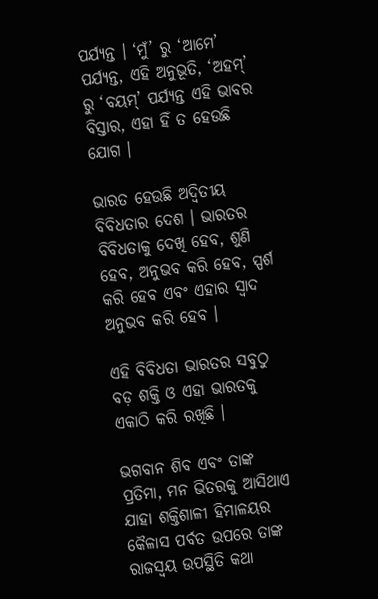ପର୍ଯ୍ୟନ୍ତ । ‘ମୁଁ’ ରୁ ‘ଆମେ’ ପର୍ଯ୍ୟନ୍ତ, ଏହି ଅନୁଭୂତି, ‘ଅହମ୍’ ରୁ ‘ବୟମ୍’ ପର୍ଯ୍ୟନ୍ତ ଏହି ଭାବର ବିସ୍ତାର, ଏହା ହିଁ ତ ହେଉଛି ଯୋଗ ।

ଭାରତ ହେଉଛି ଅଦ୍ୱିତୀୟ ବିବିଧତାର ଦେଶ । ଭାରତର ବିବିଧତାକୁ ଦେଖି ହେବ, ଶୁଣି ହେବ, ଅନୁଭବ କରି ହେବ, ସ୍ପର୍ଶ କରି ହେବ ଏବଂ ଏହାର ସ୍ୱାଦ ଅନୁଭବ କରି ହେବ ।

ଏହି ବିବିଧତା ଭାରତର ସବୁଠୁ ବଡ଼ ଶକ୍ତି ଓ ଏହା ଭାରତକୁ ଏକାଠି କରି ରଖିଛି ।

ଭଗବାନ ଶିବ ଏବଂ ତାଙ୍କ ପ୍ରତିମା, ମନ ଭିତରକୁ ଆସିଥାଏ ଯାହା ଶକ୍ତିଶାଳୀ ହିମାଳୟର କୈଳାସ ପର୍ବତ ଉପରେ ତାଙ୍କ ରାଜସ୍ୱୟ ଉପସ୍ଥିତି କଥା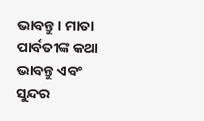ଭାବନ୍ତୁ । ମାତା ପାର୍ବତୀଙ୍କ କଥା ଭାବନ୍ତୁ ଏବଂ ସୁନ୍ଦର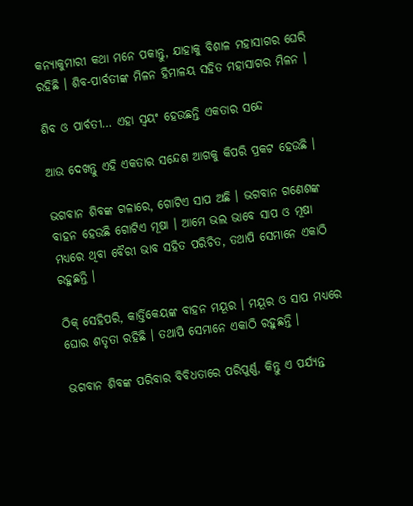କନ୍ୟାକୁମାରୀ କଥା ମନେ ପକାନ୍ତୁ, ଯାହାକୁ ବିଶାଳ ମହାସାଗର ଘେରି ରହିଛି । ଶିବ-ପାର୍ବତୀଙ୍କ ମିଳନ ହିମାଳୟ ସହିତ ମହାସାଗର ମିଳନ ।

ଶିବ ଓ ପାର୍ବତୀ… ଏହା ସ୍ୱୟଂ ହେଉଛନ୍ତି ଏକତାର ସନ୍ଦେ

ଆଉ ଦେଖନ୍ତୁ ଏହି ଏକତାର ସନ୍ଦେଶ ଆଗକୁ କିପରି ପ୍ରକଟ ହେଉଛି ।

ଭଗବାନ ଶିବଙ୍କ ଗଳାରେ, ଗୋଟିଏ ସାପ ଅଛି । ଭଗବାନ ଗଣେଶଙ୍କ ବାହନ ହେଉଛି ଗୋଟିଏ ମୂଷା । ଆମେ ଭଲ ଭାବେ ସାପ ଓ ମୂଷା ମଧ୍ୟରେ ଥିବା ବୈରୀ ଭାବ ସହିତ ପରିଚିତ, ତଥାପି ସେମାନେ ଏକାଠି ରହୁଛନ୍ତି ।

ଠିକ୍ ସେହିପରି, କାର୍ତ୍ତିକେୟଙ୍କ ବାହନ ମୟୂର । ମୟୂର ଓ ସାପ ମଧ୍ୟରେ ଘୋର ଶତୃତା ରହିଛି । ତଥାପି ସେମାନେ ଏକାଠି ରହୁଛନ୍ତି ।

ଭଗବାନ ଶିବଙ୍କ ପରିବାର ବିବିଧତାରେ ପରିପୁର୍ଣ୍ଣ, କିନ୍ତୁ ଏ ପର୍ଯ୍ୟନ୍ତ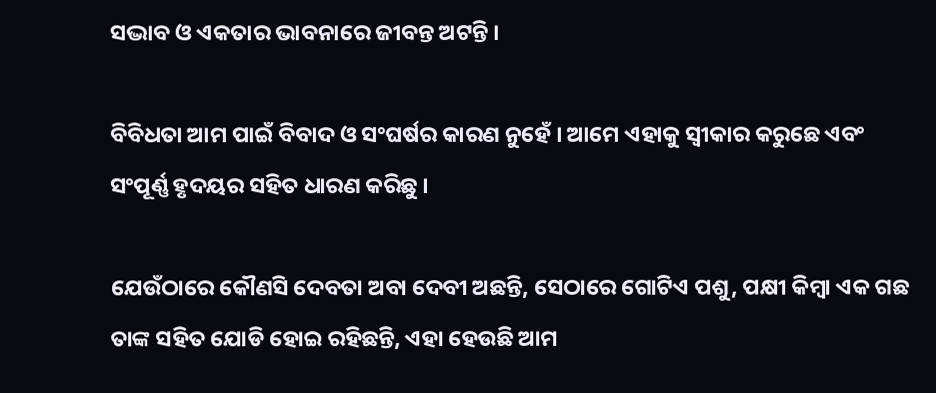ସଦ୍ଭାବ ଓ ଏକତାର ଭାବନାରେ ଜୀବନ୍ତ ଅଟନ୍ତି ।

ବିବିଧତା ଆମ ପାଇଁ ବିବାଦ ଓ ସଂଘର୍ଷର କାରଣ ନୁହେଁ । ଆମେ ଏହାକୁ ସ୍ୱୀକାର କରୁଛେ ଏବଂ ସଂପୂର୍ଣ୍ଣ ହୃଦୟର ସହିତ ଧାରଣ କରିଛୁ ।

ଯେଉଁଠାରେ କୌଣସି ଦେବତା ଅବା ଦେବୀ ଅଛନ୍ତି, ସେଠାରେ ଗୋଟିଏ ପଶୁ, ପକ୍ଷୀ କିମ୍ବା ଏକ ଗଛ ତାଙ୍କ ସହିତ ଯୋଡି ହୋଇ ରହିଛନ୍ତି, ଏହା ହେଉଛି ଆମ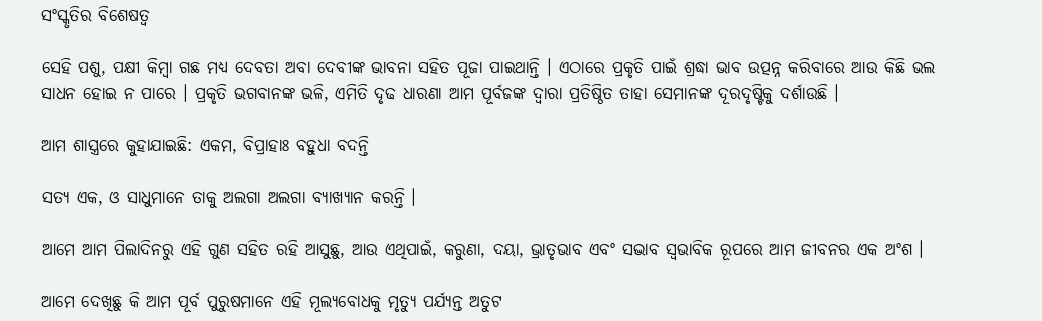ସଂସ୍କୃତିର ବିଶେଷତ୍ୱ

ସେହି ପଶୁ, ପକ୍ଷୀ କିମ୍ବା ଗଛ ମଧ୍ୟ ଦେବତା ଅବା ଦେବୀଙ୍କ ଭାବନା ସହିତ ପୂଜା ପାଇଥାନ୍ତି । ଏଠାରେ ପ୍ରକୃତି ପାଇଁ ଶ୍ରଦ୍ଧା ଭାବ ଉତ୍ପନ୍ନ କରିବାରେ ଆଉ କିଛି ଭଲ ସାଧନ ହୋଇ ନ ପାରେ । ପ୍ରକୃତି ଭଗବାନଙ୍କ ଭଳି, ଏମିତି ଦୃଢ ଧାରଣା ଆମ ପୂର୍ବଜଙ୍କ ଦ୍ୱାରା ପ୍ରତିଷ୍ଠିତ ତାହା ସେମାନଙ୍କ ଦୂରଦୃଷ୍ଟିକୁ ଦର୍ଶାଉଛି ।

ଆମ ଶାସ୍ତ୍ରରେ କୁହାଯାଇଛି: ଏକମ, ବିପ୍ରାହାଃ ବହୁଧା ବଦନ୍ତି

ସତ୍ୟ ଏକ, ଓ ସାଧୁମାନେ ତାକୁ ଅଲଗା ଅଲଗା ବ୍ୟାଖ୍ୟାନ କରନ୍ତି ।

ଆମେ ଆମ ପିଲାଦିନରୁ ଏହି ଗୁଣ ସହିତ ରହି ଆସୁଛୁ, ଆଉ ଏଥିପାଇଁ, କରୁଣା, ଦୟା, ଭ୍ରାତୃଭାବ ଏବଂ ସଦ୍ଭାବ ସ୍ୱଭାବିକ ରୂପରେ ଆମ ଜୀବନର ଏକ ଅଂଶ ।

ଆମେ ଦେଖିଛୁ କି ଆମ ପୂର୍ବ ପୁରୁଷମାନେ ଏହି ମୂଲ୍ୟବୋଧକୁ ମୃତ୍ୟୁ ପର୍ଯ୍ୟନ୍ତ ଅତୁଟ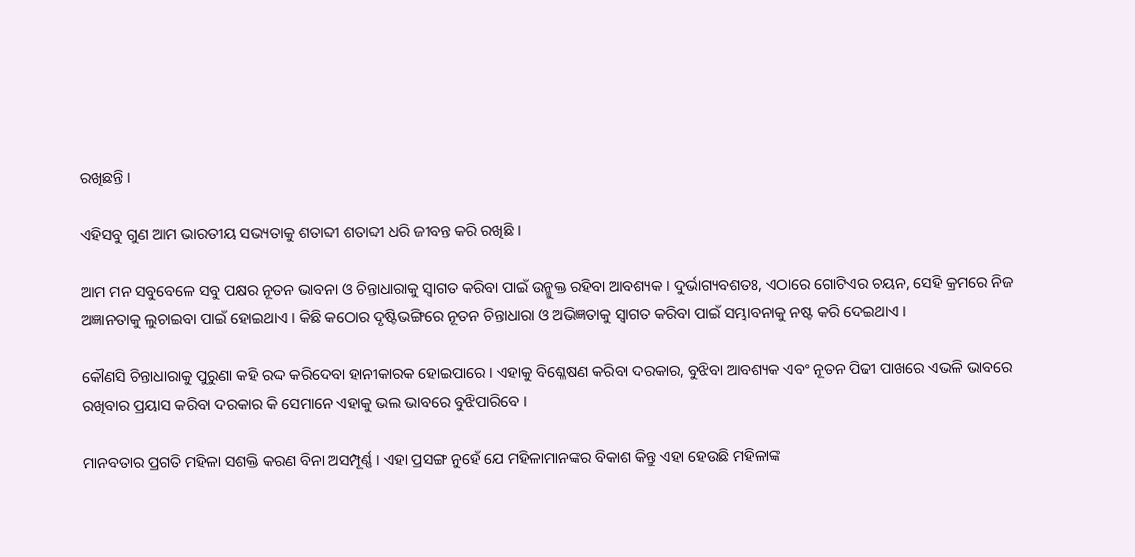ରଖିଛନ୍ତି ।

ଏହିସବୁ ଗୁଣ ଆମ ଭାରତୀୟ ସଭ୍ୟତାକୁ ଶତାବ୍ଦୀ ଶତାବ୍ଦୀ ଧରି ଜୀବନ୍ତ କରି ରଖିଛି ।

ଆମ ମନ ସବୁବେଳେ ସବୁ ପକ୍ଷର ନୂତନ ଭାବନା ଓ ଚିନ୍ତାଧାରାକୁ ସ୍ୱାଗତ କରିବା ପାଇଁ ଉନ୍ମୁକ୍ତ ରହିବା ଆବଶ୍ୟକ । ଦୁର୍ଭାଗ୍ୟବଶତଃ, ଏଠାରେ ଗୋଟିଏର ଚୟନ, ସେହି କ୍ରମରେ ନିଜ ଅଜ୍ଞାନତାକୁ ଲୁଚାଇବା ପାଇଁ ହୋଇଥାଏ । କିଛି କଠୋର ଦୃଷ୍ଟିଭଙ୍ଗିରେ ନୂତନ ଚିନ୍ତାଧାରା ଓ ଅଭିଜ୍ଞତାକୁ ସ୍ୱାଗତ କରିବା ପାଇଁ ସମ୍ଭାବନାକୁ ନଷ୍ଟ କରି ଦେଇଥାଏ ।

କୌଣସି ଚିନ୍ତାଧାରାକୁ ପୁରୁଣା କହି ରଦ୍ଦ କରିଦେବା ହାନୀକାରକ ହୋଇପାରେ । ଏହାକୁ ବିଶ୍ଳେଷଣ କରିବା ଦରକାର, ବୁଝିବା ଆବଶ୍ୟକ ଏବଂ ନୂତନ ପିଢୀ ପାଖରେ ଏଭଳି ଭାବରେ ରଖିବାର ପ୍ରୟାସ କରିବା ଦରକାର କି ସେମାନେ ଏହାକୁ ଭଲ ଭାବରେ ବୁଝିପାରିବେ ।

ମାନବତାର ପ୍ରଗତି ମହିଳା ସଶକ୍ତି କରଣ ବିନା ଅସମ୍ପୂର୍ଣ୍ଣ । ଏହା ପ୍ରସଙ୍ଗ ନୁହେଁ ଯେ ମହିଳାମାନଙ୍କର ବିକାଶ କିନ୍ତୁ ଏହା ହେଉଛି ମହିଳାଙ୍କ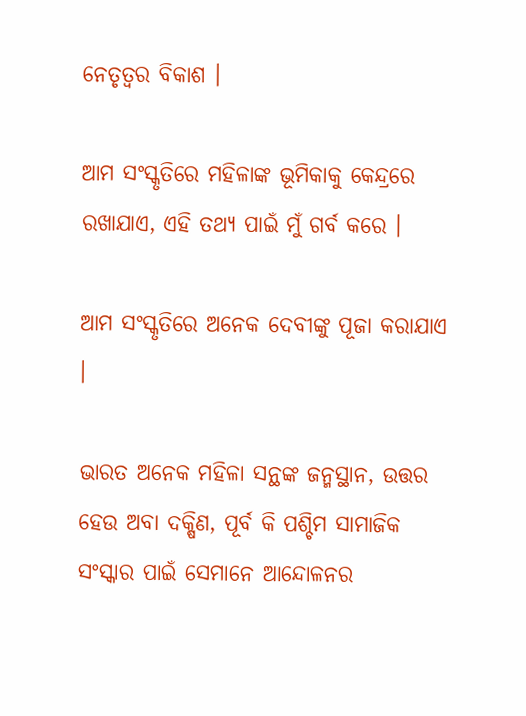ନେତୃତ୍ୱର ବିକାଶ ।

ଆମ ସଂସ୍କୃତିରେ ମହିଳାଙ୍କ ଭୂମିକାକୁ କେନ୍ଦ୍ରରେ ରଖାଯାଏ, ଏହି ତଥ୍ୟ ପାଇଁ ମୁଁ ଗର୍ବ କରେ ।

ଆମ ସଂସ୍କୃତିରେ ଅନେକ ଦେବୀଙ୍କୁ ପୂଜା କରାଯାଏ ।

ଭାରତ ଅନେକ ମହିଳା ସନ୍ଥଙ୍କ ଜନ୍ମସ୍ଥାନ, ଉତ୍ତର ହେଉ ଅବା ଦକ୍ଷିଣ, ପୂର୍ବ କି ପଶ୍ଚିମ ସାମାଜିକ ସଂସ୍କାର ପାଇଁ ସେମାନେ ଆନ୍ଦୋଳନର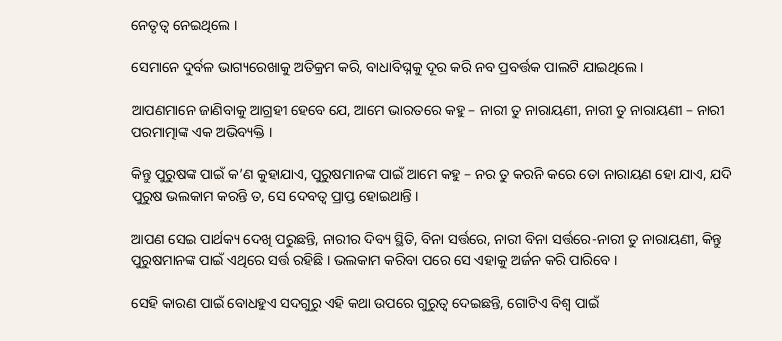ନେତୃତ୍ୱ ନେଇଥିଲେ ।

ସେମାନେ ଦୁର୍ବଳ ଭାଗ୍ୟରେଖାକୁ ଅତିକ୍ରମ କରି, ବାଧାବିଘ୍ନକୁ ଦୂର କରି ନବ ପ୍ରବର୍ତ୍ତକ ପାଲଟି ଯାଇଥିଲେ ।

ଆପଣମାନେ ଜାଣିବାକୁ ଆଗ୍ରହୀ ହେବେ ଯେ, ଆମେ ଭାରତରେ କହୁ – ନାରୀ ତୁ ନାରାୟଣୀ, ନାରୀ ତୁ ନାରାୟଣୀ – ନାରୀ ପରମାତ୍ମାଙ୍କ ଏକ ଅଭିବ୍ୟକ୍ତି ।

କିନ୍ତୁ ପୁରୁଷଙ୍କ ପାଇଁ କ’ଣ କୁହାଯାଏ, ପୁରୁଷମାନଙ୍କ ପାଇଁ ଆମେ କହୁ – ନର ତୁ କରନି କରେ ତୋ ନାରାୟଣ ହୋ ଯାଏ, ଯଦି ପୁରୁଷ ଭଲକାମ କରନ୍ତି ତ, ସେ ଦେବତ୍ୱ ପ୍ରାପ୍ତ ହୋଇଥାନ୍ତି ।

ଆପଣ ସେଇ ପାର୍ଥକ୍ୟ ଦେଖି ପରୁଛନ୍ତି, ନାରୀର ଦିବ୍ୟ ସ୍ଥିତି, ବିନା ସର୍ତ୍ତରେ, ନାରୀ ବିନା ସର୍ତ୍ତରେ-ନାରୀ ତୁ ନାରାୟଣୀ, କିନ୍ତୁ ପୁରୁଷମାନଙ୍କ ପାଇଁ ଏଥିରେ ସର୍ତ୍ତ ରହିଛି । ଭଲକାମ କରିବା ପରେ ସେ ଏହାକୁ ଅର୍ଜନ କରି ପାରିବେ ।

ସେହି କାରଣ ପାଇଁ ବୋଧହୁଏ ସଦଗୁରୁ ଏହି କଥା ଉପରେ ଗୁରୁତ୍ୱ ଦେଇଛନ୍ତି, ଗୋଟିଏ ବିଶ୍ୱ ପାଇଁ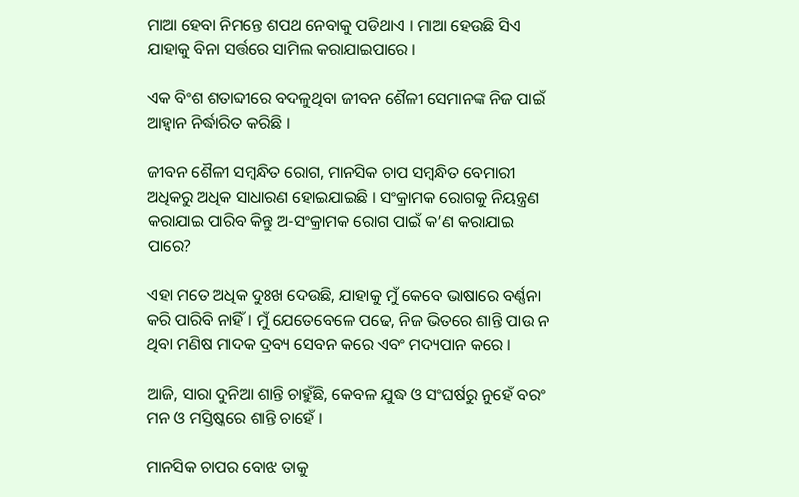ମାଆ ହେବା ନିମନ୍ତେ ଶପଥ ନେବାକୁ ପଡିଥାଏ । ମାଆ ହେଉଛି ସିଏ ଯାହାକୁ ବିନା ସର୍ତ୍ତରେ ସାମିଲ କରାଯାଇପାରେ ।

ଏକ ବିଂଶ ଶତାବ୍ଦୀରେ ବଦଳୁଥିବା ଜୀବନ ଶୈଳୀ ସେମାନଙ୍କ ନିଜ ପାଇଁ ଆହ୍ୱାନ ନିର୍ଦ୍ଧାରିତ କରିଛି ।

ଜୀବନ ଶୈଳୀ ସମ୍ବନ୍ଧିତ ରୋଗ, ମାନସିକ ଚାପ ସମ୍ବନ୍ଧିତ ବେମାରୀ ଅଧିକରୁ ଅଧିକ ସାଧାରଣ ହୋଇଯାଇଛି । ସଂକ୍ରାମକ ରୋଗକୁ ନିୟନ୍ତ୍ରଣ କରାଯାଇ ପାରିବ କିନ୍ତୁ ଅ-ସଂକ୍ରାମକ ରୋଗ ପାଇଁ କ’ଣ କରାଯାଇ ପାରେ?

ଏହା ମତେ ଅଧିକ ଦୁଃଖ ଦେଉଛି, ଯାହାକୁ ମୁଁ କେବେ ଭାଷାରେ ବର୍ଣ୍ଣନା କରି ପାରିବି ନାହିଁ । ମୁଁ ଯେତେବେଳେ ପଢେ, ନିଜ ଭିତରେ ଶାନ୍ତି ପାଉ ନ ଥିବା ମଣିଷ ମାଦକ ଦ୍ରବ୍ୟ ସେବନ କରେ ଏବଂ ମଦ୍ୟପାନ କରେ ।

ଆଜି, ସାରା ଦୁନିଆ ଶାନ୍ତି ଚାହୁଁଛି, କେବଳ ଯୁଦ୍ଧ ଓ ସଂଘର୍ଷରୁ ନୁହେଁ ବରଂ ମନ ଓ ମସ୍ତିଷ୍କରେ ଶାନ୍ତି ଚାହେଁ ।

ମାନସିକ ଚାପର ବୋଝ ତାକୁ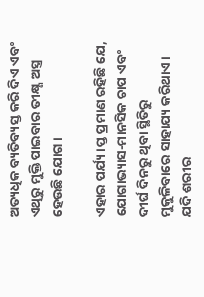ଅତ୍ୟଧିକ ବ୍ୟତିବ୍ୟସ୍ତ କରି ଦିଏ ଏବଂ ଏଥିରୁ ମୁକ୍ତି ପାଇବାର ତୀକ୍ଷ୍ଣ ଅସ୍ତ୍ର ହେଉଛି ଯୋଗ ।

ଏହାର ପର୍ଯ୍ୟ।ପ୍ତ ପ୍ରମାଣ ରହିଛି ଯେ, ଯୋଗାଭ୍ୟାସ-ମାନସିକ ଚାପ ଏବଂ ଦୀର୍ଘ ଦିନରୁ ଥିବା ସ୍ଥିତିରୁ ମୁକୁଳିବାରେ ସାହାଯ୍ୟ କରିଥାଏ । ଯଦି ଶରୀର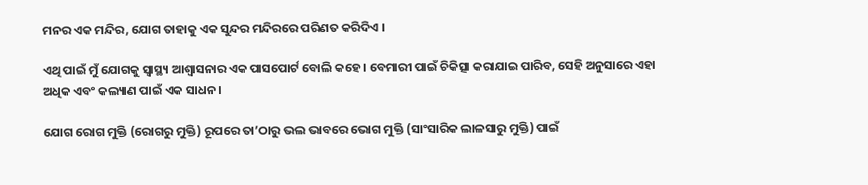ମନର ଏକ ମନ୍ଦିର, ଯୋଗ ତାହାକୁ ଏକ ସୁନ୍ଦର ମନ୍ଦିରରେ ପରିଣତ କରିଦିଏ ।

ଏଥି ପାଇଁ ମୁଁ ଯୋଗକୁ ସ୍ୱାସ୍ଥ୍ୟ ଆଶ୍ଵାସନାର ଏକ ପାସପୋର୍ଟ ବୋଲି କହେ । ବେମାରୀ ପାଇଁ ଚିକିତ୍ସା କରାଯାଇ ପାରିବ, ସେହି ଅନୁସାରେ ଏହା ଅଧିକ ଏବଂ କଲ୍ୟାଣ ପାଇଁ ଏକ ସାଧନ ।

ଯୋଗ ରୋଗ ମୁକ୍ତି (ରୋଗରୁ ମୁକ୍ତି) ରୂପରେ ତା’ଠାରୁ ଭଲ ଭାବରେ ଭୋଗ ମୁକ୍ତି (ସାଂସାରିକ ଲାଳସାରୁ ମୁକ୍ତି) ପାଇଁ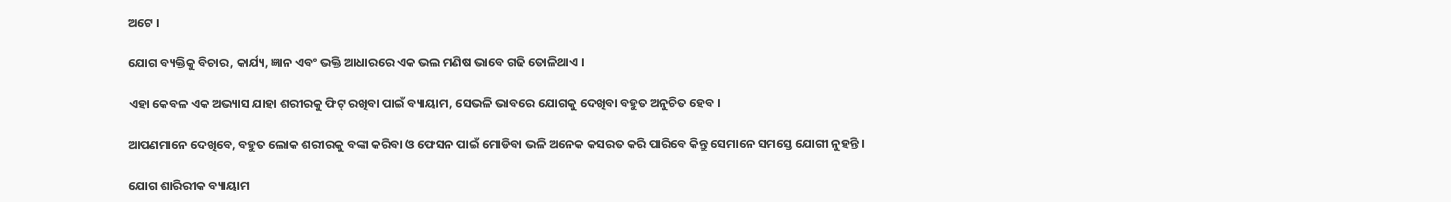ଅଟେ ।

ଯୋଗ ବ୍ୟକ୍ତିକୁ ବିଚାର, କାର୍ଯ୍ୟ, ଜ୍ଞାନ ଏବଂ ଭକ୍ତି ଆଧାରରେ ଏକ ଭଲ ମଣିଷ ଭାବେ ଗଢି ତୋଳିଥାଏ ।

ଏହା କେବଳ ଏକ ଅଭ୍ୟାସ ଯାହା ଶରୀରକୁ ଫିଟ୍ ରଖିବା ପାଇଁ ବ୍ୟାୟାମ, ସେଭଳି ଭାବରେ ଯୋଗକୁ ଦେଖିବା ବହୁତ ଅନୁଚିତ ହେବ ।

ଆପଣମାନେ ଦେଖିବେ, ବହୁତ ଲୋକ ଶରୀରକୁ ବଙ୍କା କରିବା ଓ ଫେସନ ପାଇଁ ମୋଡିବା ଭଳି ଅନେକ କସରତ କରି ପାରିବେ କିନ୍ତୁ ସେମାନେ ସମସ୍ତେ ଯୋଗୀ ନୁହନ୍ତି ।

ଯୋଗ ଶାରିରୀକ ବ୍ୟାୟାମ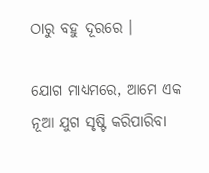ଠାରୁ ବହୁ ଦୂରରେ ।

ଯୋଗ ମାଧ୍ୟମରେ, ଆମେ ଏକ ନୂଆ ଯୁଗ ସୃଷ୍ଟି କରିପାରିବା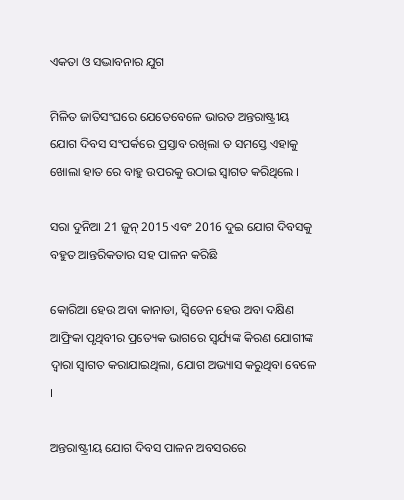ଏକତା ଓ ସଦ୍ଭାବନାର ଯୁଗ

ମିଳିତ ଜାତିସଂଘରେ ଯେତେବେଳେ ଭାରତ ଅନ୍ତରାଷ୍ଟ୍ରୀୟ ଯୋଗ ଦିବସ ସଂପର୍କରେ ପ୍ରସ୍ତାବ ରଖିଲା ତ ସମସ୍ତେ ଏହାକୁ ଖୋଲା ହାତ ରେ ବାହୁ ଉପରକୁ ଉଠାଇ ସ୍ୱାଗତ କରିଥିଲେ ।

ସରା ଦୁନିଆ 21 ଜୁନ୍ 2015 ଏବଂ 2016 ଦୁଇ ଯୋଗ ଦିବସକୁ ବହୁତ ଆନ୍ତରିକତାର ସହ ପାଳନ କରିଛି

କୋରିଆ ହେଉ ଅବା କାନାଡା, ସ୍ୱିଡେନ ହେଉ ଅବା ଦକ୍ଷିଣ ଆଫ୍ରିକା ପୃଥିବୀର ପ୍ରତ୍ୟେକ ଭାଗରେ ସ୍ୱର୍ଯ୍ୟଙ୍କ କିରଣ ଯୋଗୀଙ୍କ ଦ୍ୱାରା ସ୍ୱାଗତ କରାଯାଇଥିଲା, ଯୋଗ ଅଭ୍ୟାସ କରୁଥିବା ବେଳେ ।

ଅନ୍ତରାଷ୍ଟ୍ରୀୟ ଯୋଗ ଦିବସ ପାଳନ ଅବସରରେ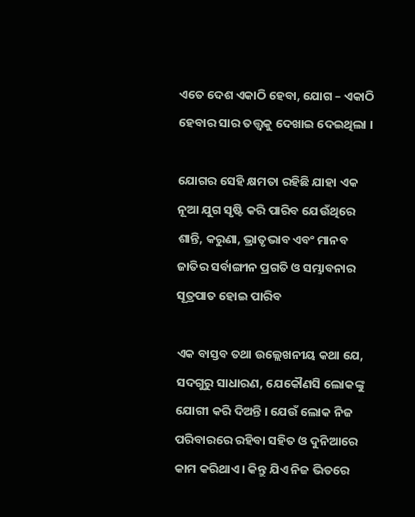ଏତେ ଦେଶ ଏକାଠି ହେବା, ଯୋଗ – ଏକାଠି ହେବାର ସାର ତତ୍ତ୍ଵକୁ ଦେଖାଇ ଦେଇଥିଲା ।

ଯୋଗର ସେହି କ୍ଷମତା ରହିଛି ଯାହା ଏକ ନୂଆ ଯୁଗ ସୃଷ୍ଟି କରି ପାରିବ ଯେଉଁଥିରେ ଶାନ୍ତି, କରୁଣା, ଭ୍ରାତୃଭାବ ଏବଂ ମାନବ ଜାତିର ସର୍ବାଙ୍ଗୀନ ପ୍ରଗତି ଓ ସମ୍ଭାବନାର ସୂତ୍ରପାତ ହୋଇ ପାରିବ

ଏକ ବାସ୍ତବ ତଥା ଉଲ୍ଲେଖନୀୟ କଥା ଯେ, ସଦଗୁରୁ ସାଧାରଣ, ଯେକୌଣସି ଲୋକଙ୍କୁ ଯୋଗୀ କରି ଦିଅନ୍ତି । ଯେଉଁ ଲୋକ ନିଜ ପରିବାରରେ ରହିବା ସହିତ ଓ ଦୁନିଆରେ କାମ କରିଥାଏ । କିନ୍ତୁ ଯିଏ ନିଜ ଭିତରେ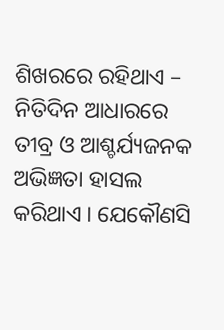ଶିଖରରେ ରହିଥାଏ – ନିତିଦିନ ଆଧାରରେ ତୀବ୍ର ଓ ଆଶ୍ଚର୍ଯ୍ୟଜନକ ଅଭିଜ୍ଞତା ହାସଲ କରିଥାଏ । ଯେକୌଣସି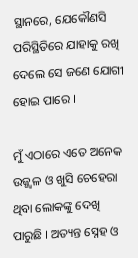ସ୍ଥାନରେ, ଯେକୌଣସି ପରିସ୍ଥିତିରେ ଯାହାକୁ ରଖି ଦେଲେ ସେ ଜଣେ ଯୋଗୀ ହୋଇ ପାରେ ।

ମୁଁ ଏଠାରେ ଏତେ ଅନେକ ଉଜ୍ଜ୍ୱଳ ଓ ଖୁସି ଚେହେରା ଥିବା ଲୋକଙ୍କୁ ଦେଖି ପାରୁଛି । ଅତ୍ୟନ୍ତ ସ୍ନେହ ଓ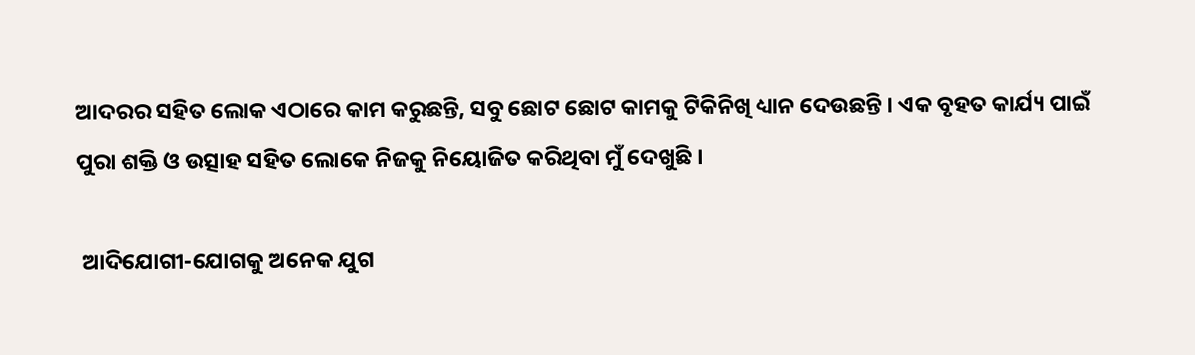ଆଦରର ସହିତ ଲୋକ ଏଠାରେ କାମ କରୁଛନ୍ତି, ସବୁ ଛୋଟ ଛୋଟ କାମକୁ ଟିକିନିଖି ଧ୍ୟାନ ଦେଉଛନ୍ତି । ଏକ ବୃହତ କାର୍ଯ୍ୟ ପାଇଁ ପୁରା ଶକ୍ତି ଓ ଉତ୍ସାହ ସହିତ ଲୋକେ ନିଜକୁ ନିୟୋଜିତ କରିଥିବା ମୁଁ ଦେଖୁଛି ।

 ଆଦିଯୋଗୀ-ଯୋଗକୁ ଅନେକ ଯୁଗ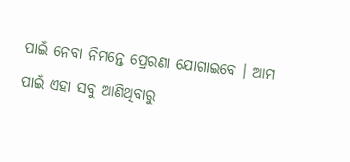ପାଇଁ ନେବା ନିମନ୍ତେ ପ୍ରେରଣା ଯୋଗାଇବେ । ଆମ ପାଇଁ ଏହା ସବୁ ଆଣିଥିବାରୁ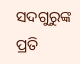ସଦଗୁରୁଙ୍କ ପ୍ରତି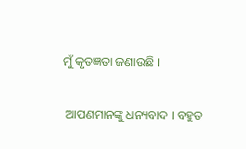ମୁଁ କୃତଜ୍ଞତା ଜଣାଉଛି ।

 ଆପଣମାନଙ୍କୁ ଧନ୍ୟବାଦ । ବହୁତ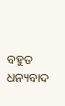ବହୁତ ଧନ୍ୟବାଦ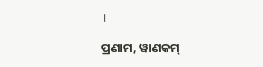।

ପ୍ରଣାମ, ୱାଣକମ୍